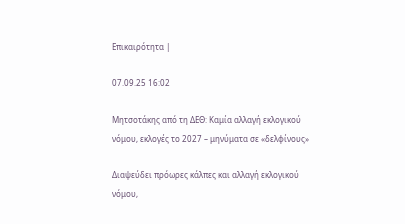Επικαιρότητα |

07.09.25 16:02

Μητσοτάκης από τη ΔΕΘ: Καμία αλλαγή εκλογικού νόμου, εκλογές το 2027 – μηνύματα σε «δελφίνους»

Διαψεύδει πρόωρες κάλπες και αλλαγή εκλογικού νόμου,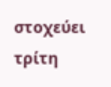στοχεύει τρίτη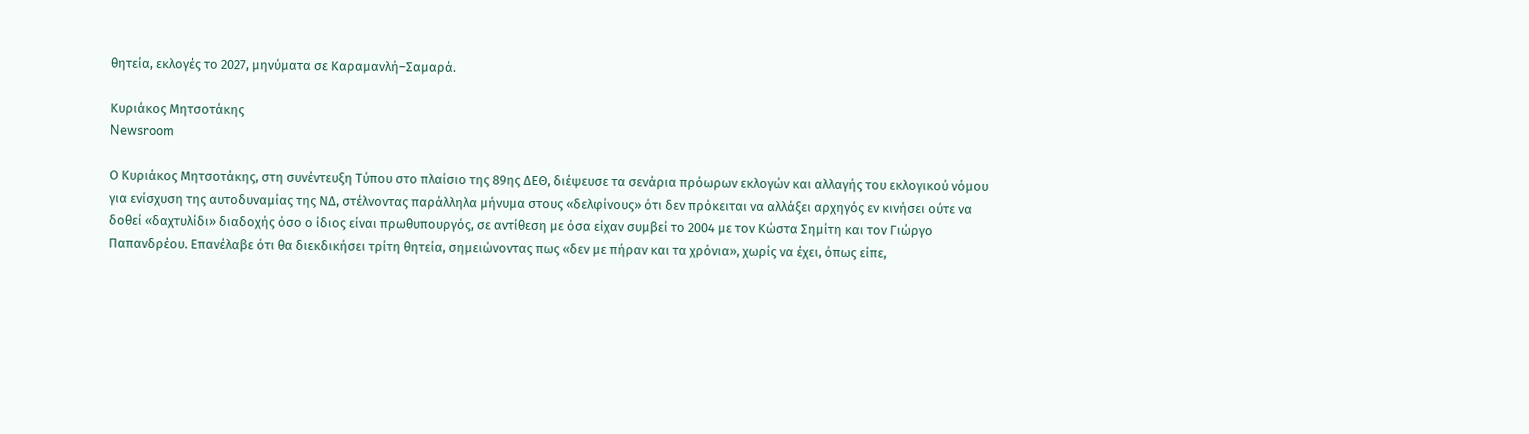θητεία, εκλογές το 2027, μηνύματα σε Καραμανλή–Σαμαρά.

Κυριάκος Μητσοτάκης
Newsroom

Ο Κυριάκος Μητσοτάκης, στη συνέντευξη Τύπου στο πλαίσιο της 89ης ΔΕΘ, διέψευσε τα σενάρια πρόωρων εκλογών και αλλαγής του εκλογικού νόμου για ενίσχυση της αυτοδυναμίας της ΝΔ, στέλνοντας παράλληλα μήνυμα στους «δελφίνους» ότι δεν πρόκειται να αλλάξει αρχηγός εν κινήσει ούτε να δοθεί «δαχτυλίδι» διαδοχής όσο ο ίδιος είναι πρωθυπουργός, σε αντίθεση με όσα είχαν συμβεί το 2004 με τον Κώστα Σημίτη και τον Γιώργο Παπανδρέου. Επανέλαβε ότι θα διεκδικήσει τρίτη θητεία, σημειώνοντας πως «δεν με πήραν και τα χρόνια», χωρίς να έχει, όπως είπε,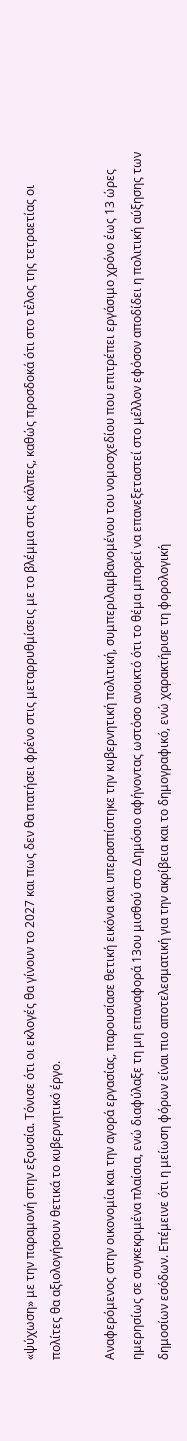«ψύχωση» με την παραμονή στην εξουσία. Τόνισε ότι οι εκλογές θα γίνουν το 2027 και πως δεν θα πατήσει φρένο στις μεταρρυθμίσεις με το βλέμμα στις κάλπες, καθώς προσδοκά ότι στο τέλος της τετραετίας οι πολίτες θα αξιολογήσουν θετικά το κυβερνητικό έργο.

Αναφερόμενος στην οικονομία και την αγορά εργασίας, παρουσίασε θετική εικόνα και υπερασπίστηκε την κυβερνητική πολιτική, συμπεριλαμβανομένου του νομοσχεδίου που επιτρέπει εργάσιμο χρόνο έως 13 ώρες ημερησίως σε συγκεκριμένα πλαίσια, ενώ διαφύλαξε τη μη επαναφορά 13ου μισθού στο Δημόσιο αφήνοντας ωστόσο ανοικτό ότι το θέμα μπορεί να επανεξεταστεί στο μέλλον εφόσον αποδίδει η πολιτική αύξησης των δημοσίων εσόδων. Επέμεινε ότι η μείωση φόρων είναι πιο αποτελεσματική για την ακρίβεια και το δημογραφικό, ενώ χαρακτήρισε τη φορολογική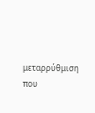μεταρρύθμιση που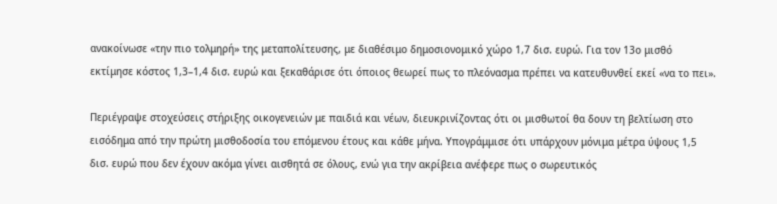ανακοίνωσε «την πιο τολμηρή» της μεταπολίτευσης, με διαθέσιμο δημοσιονομικό χώρο 1,7 δισ. ευρώ. Για τον 13ο μισθό εκτίμησε κόστος 1,3–1,4 δισ. ευρώ και ξεκαθάρισε ότι όποιος θεωρεί πως το πλεόνασμα πρέπει να κατευθυνθεί εκεί «να το πει».

Περιέγραψε στοχεύσεις στήριξης οικογενειών με παιδιά και νέων, διευκρινίζοντας ότι οι μισθωτοί θα δουν τη βελτίωση στο εισόδημα από την πρώτη μισθοδοσία του επόμενου έτους και κάθε μήνα. Υπογράμμισε ότι υπάρχουν μόνιμα μέτρα ύψους 1,5 δισ. ευρώ που δεν έχουν ακόμα γίνει αισθητά σε όλους, ενώ για την ακρίβεια ανέφερε πως ο σωρευτικός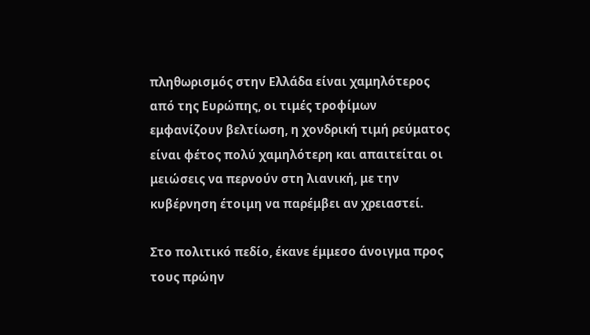πληθωρισμός στην Ελλάδα είναι χαμηλότερος από της Ευρώπης, οι τιμές τροφίμων εμφανίζουν βελτίωση, η χονδρική τιμή ρεύματος είναι φέτος πολύ χαμηλότερη και απαιτείται οι μειώσεις να περνούν στη λιανική, με την κυβέρνηση έτοιμη να παρέμβει αν χρειαστεί.

Στο πολιτικό πεδίο, έκανε έμμεσο άνοιγμα προς τους πρώην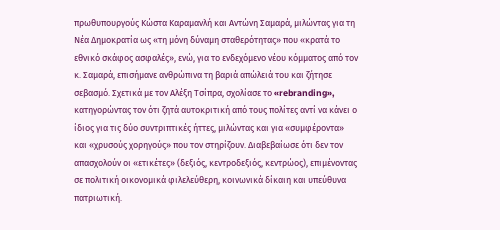πρωθυπουργούς Κώστα Καραμανλή και Αντώνη Σαμαρά, μιλώντας για τη Νέα Δημοκρατία ως «τη μόνη δύναμη σταθερότητας» που «κρατά το εθνικό σκάφος ασφαλές», ενώ, για το ενδεχόμενο νέου κόμματος από τον κ. Σαμαρά, επισήμανε ανθρώπινα τη βαριά απώλειά του και ζήτησε σεβασμό. Σχετικά με τον Αλέξη Τσίπρα, σχολίασε το «rebranding», κατηγορώντας τον ότι ζητά αυτοκριτική από τους πολίτες αντί να κάνει ο ίδιος για τις δύο συντριπτικές ήττες, μιλώντας και για «συμφέροντα» και «χρυσούς χορηγούς» που τον στηρίζουν. Διαβεβαίωσε ότι δεν τον απασχολούν οι «ετικέτες» (δεξιός, κεντροδεξιός, κεντρώος), επιμένοντας σε πολιτική οικονομικά φιλελεύθερη, κοινωνικά δίκαιη και υπεύθυνα πατριωτική.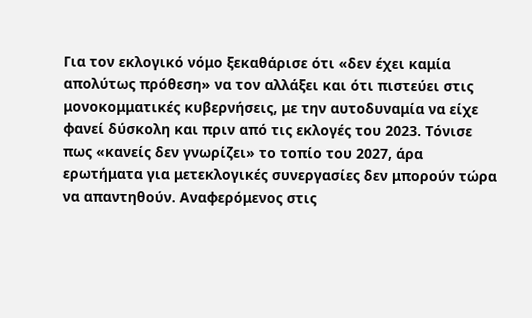Για τον εκλογικό νόμο ξεκαθάρισε ότι «δεν έχει καμία απολύτως πρόθεση» να τον αλλάξει και ότι πιστεύει στις μονοκομματικές κυβερνήσεις, με την αυτοδυναμία να είχε φανεί δύσκολη και πριν από τις εκλογές του 2023. Τόνισε πως «κανείς δεν γνωρίζει» το τοπίο του 2027, άρα ερωτήματα για μετεκλογικές συνεργασίες δεν μπορούν τώρα να απαντηθούν. Αναφερόμενος στις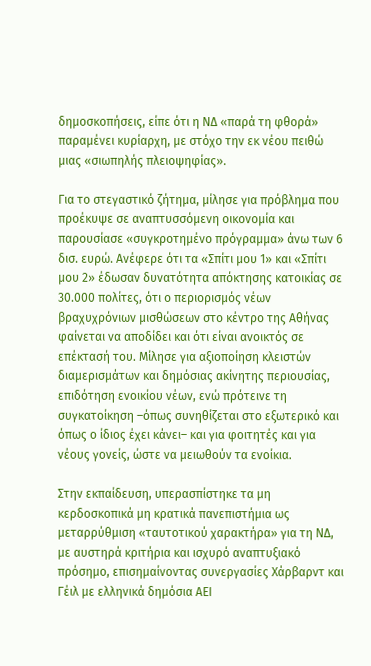δημοσκοπήσεις, είπε ότι η ΝΔ «παρά τη φθορά» παραμένει κυρίαρχη, με στόχο την εκ νέου πειθώ μιας «σιωπηλής πλειοψηφίας».

Για το στεγαστικό ζήτημα, μίλησε για πρόβλημα που προέκυψε σε αναπτυσσόμενη οικονομία και παρουσίασε «συγκροτημένο πρόγραμμα» άνω των 6 δισ. ευρώ. Ανέφερε ότι τα «Σπίτι μου 1» και «Σπίτι μου 2» έδωσαν δυνατότητα απόκτησης κατοικίας σε 30.000 πολίτες, ότι ο περιορισμός νέων βραχυχρόνιων μισθώσεων στο κέντρο της Αθήνας φαίνεται να αποδίδει και ότι είναι ανοικτός σε επέκτασή του. Μίλησε για αξιοποίηση κλειστών διαμερισμάτων και δημόσιας ακίνητης περιουσίας, επιδότηση ενοικίου νέων, ενώ πρότεινε τη συγκατοίκηση –όπως συνηθίζεται στο εξωτερικό και όπως ο ίδιος έχει κάνει– και για φοιτητές και για νέους γονείς, ώστε να μειωθούν τα ενοίκια.

Στην εκπαίδευση, υπερασπίστηκε τα μη κερδοσκοπικά μη κρατικά πανεπιστήμια ως μεταρρύθμιση «ταυτοτικού χαρακτήρα» για τη ΝΔ, με αυστηρά κριτήρια και ισχυρό αναπτυξιακό πρόσημο, επισημαίνοντας συνεργασίες Χάρβαρντ και Γέιλ με ελληνικά δημόσια ΑΕΙ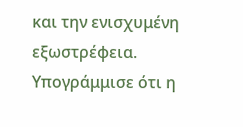και την ενισχυμένη εξωστρέφεια. Υπογράμμισε ότι η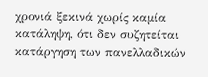χρονιά ξεκινά χωρίς καμία κατάληψη, ότι δεν συζητείται κατάργηση των πανελλαδικών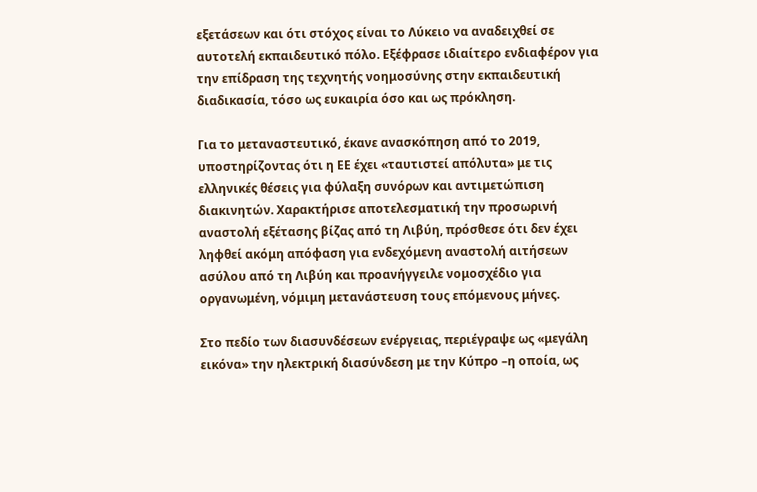εξετάσεων και ότι στόχος είναι το Λύκειο να αναδειχθεί σε αυτοτελή εκπαιδευτικό πόλο. Εξέφρασε ιδιαίτερο ενδιαφέρον για την επίδραση της τεχνητής νοημοσύνης στην εκπαιδευτική διαδικασία, τόσο ως ευκαιρία όσο και ως πρόκληση.

Για το μεταναστευτικό, έκανε ανασκόπηση από το 2019, υποστηρίζοντας ότι η ΕΕ έχει «ταυτιστεί απόλυτα» με τις ελληνικές θέσεις για φύλαξη συνόρων και αντιμετώπιση διακινητών. Χαρακτήρισε αποτελεσματική την προσωρινή αναστολή εξέτασης βίζας από τη Λιβύη, πρόσθεσε ότι δεν έχει ληφθεί ακόμη απόφαση για ενδεχόμενη αναστολή αιτήσεων ασύλου από τη Λιβύη και προανήγγειλε νομοσχέδιο για οργανωμένη, νόμιμη μετανάστευση τους επόμενους μήνες.

Στο πεδίο των διασυνδέσεων ενέργειας, περιέγραψε ως «μεγάλη εικόνα» την ηλεκτρική διασύνδεση με την Κύπρο –η οποία, ως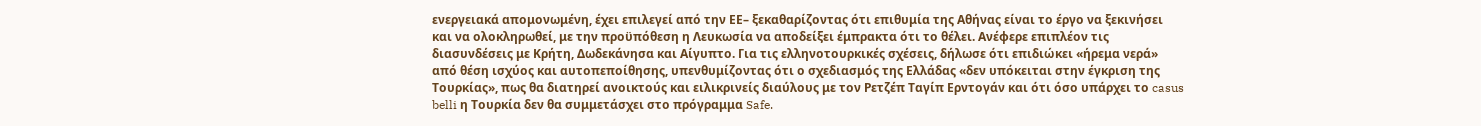ενεργειακά απομονωμένη, έχει επιλεγεί από την ΕΕ– ξεκαθαρίζοντας ότι επιθυμία της Αθήνας είναι το έργο να ξεκινήσει και να ολοκληρωθεί, με την προϋπόθεση η Λευκωσία να αποδείξει έμπρακτα ότι το θέλει. Ανέφερε επιπλέον τις διασυνδέσεις με Κρήτη, Δωδεκάνησα και Αίγυπτο. Για τις ελληνοτουρκικές σχέσεις, δήλωσε ότι επιδιώκει «ήρεμα νερά» από θέση ισχύος και αυτοπεποίθησης, υπενθυμίζοντας ότι ο σχεδιασμός της Ελλάδας «δεν υπόκειται στην έγκριση της Τουρκίας», πως θα διατηρεί ανοικτούς και ειλικρινείς διαύλους με τον Ρετζέπ Ταγίπ Ερντογάν και ότι όσο υπάρχει το casus belli η Τουρκία δεν θα συμμετάσχει στο πρόγραμμα Safe.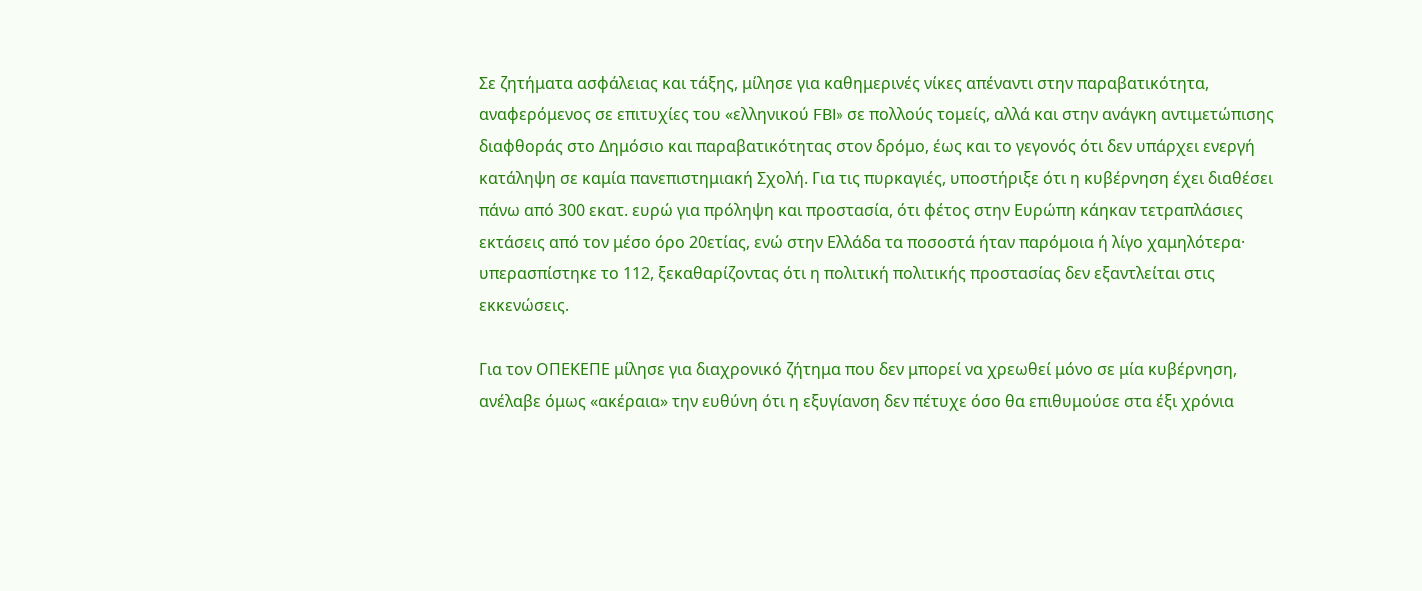Σε ζητήματα ασφάλειας και τάξης, μίλησε για καθημερινές νίκες απέναντι στην παραβατικότητα, αναφερόμενος σε επιτυχίες του «ελληνικού FBI» σε πολλούς τομείς, αλλά και στην ανάγκη αντιμετώπισης διαφθοράς στο Δημόσιο και παραβατικότητας στον δρόμο, έως και το γεγονός ότι δεν υπάρχει ενεργή κατάληψη σε καμία πανεπιστημιακή Σχολή. Για τις πυρκαγιές, υποστήριξε ότι η κυβέρνηση έχει διαθέσει πάνω από 300 εκατ. ευρώ για πρόληψη και προστασία, ότι φέτος στην Ευρώπη κάηκαν τετραπλάσιες εκτάσεις από τον μέσο όρο 20ετίας, ενώ στην Ελλάδα τα ποσοστά ήταν παρόμοια ή λίγο χαμηλότερα· υπερασπίστηκε το 112, ξεκαθαρίζοντας ότι η πολιτική πολιτικής προστασίας δεν εξαντλείται στις εκκενώσεις.

Για τον ΟΠΕΚΕΠΕ μίλησε για διαχρονικό ζήτημα που δεν μπορεί να χρεωθεί μόνο σε μία κυβέρνηση, ανέλαβε όμως «ακέραια» την ευθύνη ότι η εξυγίανση δεν πέτυχε όσο θα επιθυμούσε στα έξι χρόνια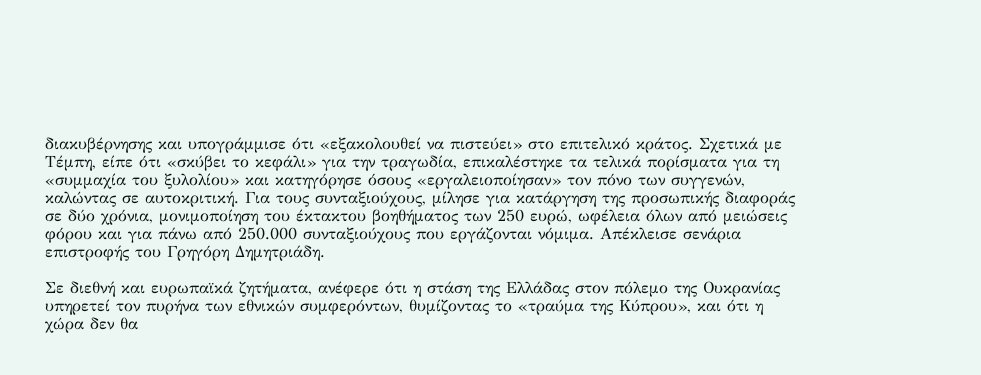διακυβέρνησης και υπογράμμισε ότι «εξακολουθεί να πιστεύει» στο επιτελικό κράτος. Σχετικά με Τέμπη, είπε ότι «σκύβει το κεφάλι» για την τραγωδία, επικαλέστηκε τα τελικά πορίσματα για τη «συμμαχία του ξυλολίου» και κατηγόρησε όσους «εργαλειοποίησαν» τον πόνο των συγγενών, καλώντας σε αυτοκριτική. Για τους συνταξιούχους, μίλησε για κατάργηση της προσωπικής διαφοράς σε δύο χρόνια, μονιμοποίηση του έκτακτου βοηθήματος των 250 ευρώ, ωφέλεια όλων από μειώσεις φόρου και για πάνω από 250.000 συνταξιούχους που εργάζονται νόμιμα. Απέκλεισε σενάρια επιστροφής του Γρηγόρη Δημητριάδη.

Σε διεθνή και ευρωπαϊκά ζητήματα, ανέφερε ότι η στάση της Ελλάδας στον πόλεμο της Ουκρανίας υπηρετεί τον πυρήνα των εθνικών συμφερόντων, θυμίζοντας το «τραύμα της Κύπρου», και ότι η χώρα δεν θα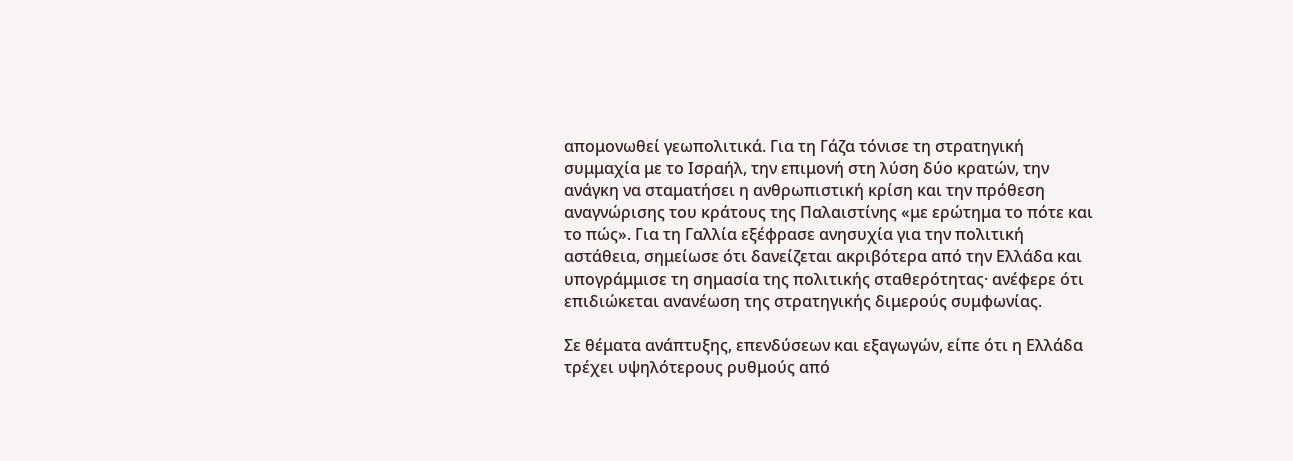απομονωθεί γεωπολιτικά. Για τη Γάζα τόνισε τη στρατηγική συμμαχία με το Ισραήλ, την επιμονή στη λύση δύο κρατών, την ανάγκη να σταματήσει η ανθρωπιστική κρίση και την πρόθεση αναγνώρισης του κράτους της Παλαιστίνης «με ερώτημα το πότε και το πώς». Για τη Γαλλία εξέφρασε ανησυχία για την πολιτική αστάθεια, σημείωσε ότι δανείζεται ακριβότερα από την Ελλάδα και υπογράμμισε τη σημασία της πολιτικής σταθερότητας· ανέφερε ότι επιδιώκεται ανανέωση της στρατηγικής διμερούς συμφωνίας.

Σε θέματα ανάπτυξης, επενδύσεων και εξαγωγών, είπε ότι η Ελλάδα τρέχει υψηλότερους ρυθμούς από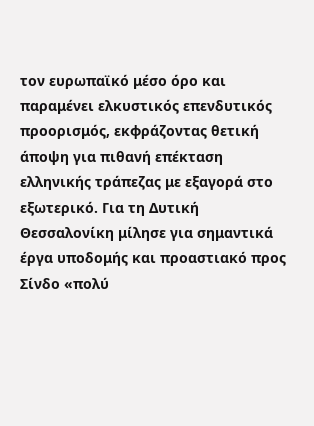τον ευρωπαϊκό μέσο όρο και παραμένει ελκυστικός επενδυτικός προορισμός, εκφράζοντας θετική άποψη για πιθανή επέκταση ελληνικής τράπεζας με εξαγορά στο εξωτερικό. Για τη Δυτική Θεσσαλονίκη μίλησε για σημαντικά έργα υποδομής και προαστιακό προς Σίνδο «πολύ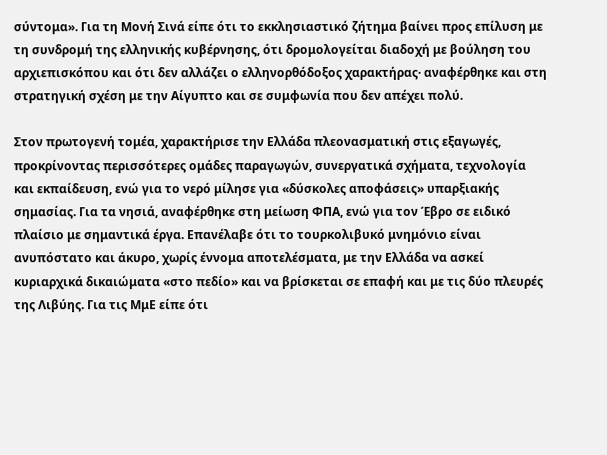σύντομα». Για τη Μονή Σινά είπε ότι το εκκλησιαστικό ζήτημα βαίνει προς επίλυση με τη συνδρομή της ελληνικής κυβέρνησης, ότι δρομολογείται διαδοχή με βούληση του αρχιεπισκόπου και ότι δεν αλλάζει ο ελληνορθόδοξος χαρακτήρας· αναφέρθηκε και στη στρατηγική σχέση με την Αίγυπτο και σε συμφωνία που δεν απέχει πολύ.

Στον πρωτογενή τομέα, χαρακτήρισε την Ελλάδα πλεονασματική στις εξαγωγές, προκρίνοντας περισσότερες ομάδες παραγωγών, συνεργατικά σχήματα, τεχνολογία και εκπαίδευση, ενώ για το νερό μίλησε για «δύσκολες αποφάσεις» υπαρξιακής σημασίας. Για τα νησιά, αναφέρθηκε στη μείωση ΦΠΑ, ενώ για τον Έβρο σε ειδικό πλαίσιο με σημαντικά έργα. Επανέλαβε ότι το τουρκολιβυκό μνημόνιο είναι ανυπόστατο και άκυρο, χωρίς έννομα αποτελέσματα, με την Ελλάδα να ασκεί κυριαρχικά δικαιώματα «στο πεδίο» και να βρίσκεται σε επαφή και με τις δύο πλευρές της Λιβύης. Για τις ΜμΕ είπε ότι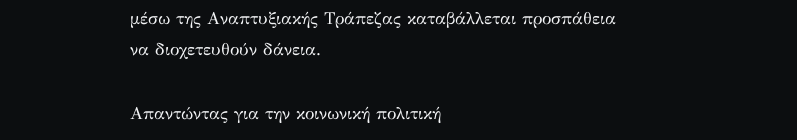μέσω της Αναπτυξιακής Τράπεζας καταβάλλεται προσπάθεια να διοχετευθούν δάνεια.

Απαντώντας για την κοινωνική πολιτική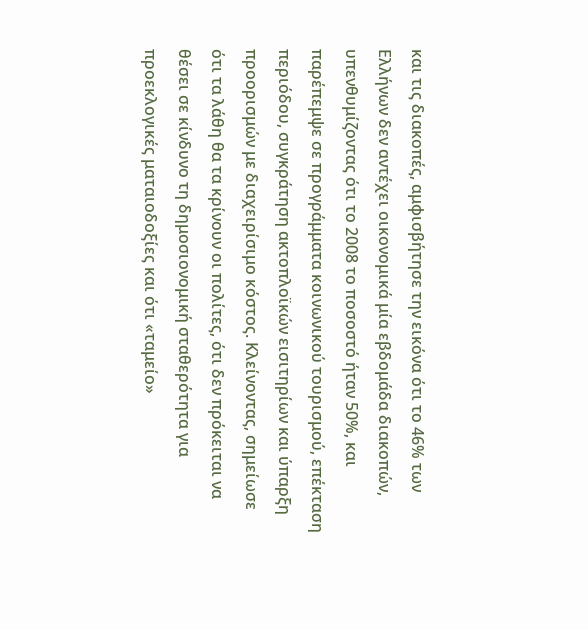και τις διακοπές, αμφισβήτησε την εικόνα ότι το 46% των Ελλήνων δεν αντέχει οικονομικά μία εβδομάδα διακοπών, υπενθυμίζοντας ότι το 2008 το ποσοστό ήταν 50%, και παρέπεμψε σε προγράμματα κοινωνικού τουρισμού, επέκταση περιόδου, συγκράτηση ακτοπλοϊκών εισιτηρίων και ύπαρξη προορισμών με διαχειρίσιμο κόστος. Κλείνοντας, σημείωσε ότι τα λάθη θα τα κρίνουν οι πολίτες, ότι δεν πρόκειται να θέσει σε κίνδυνο τη δημοσιονομική σταθερότητα για προεκλογικές ματαιοδοξίες και ότι «ταμείο»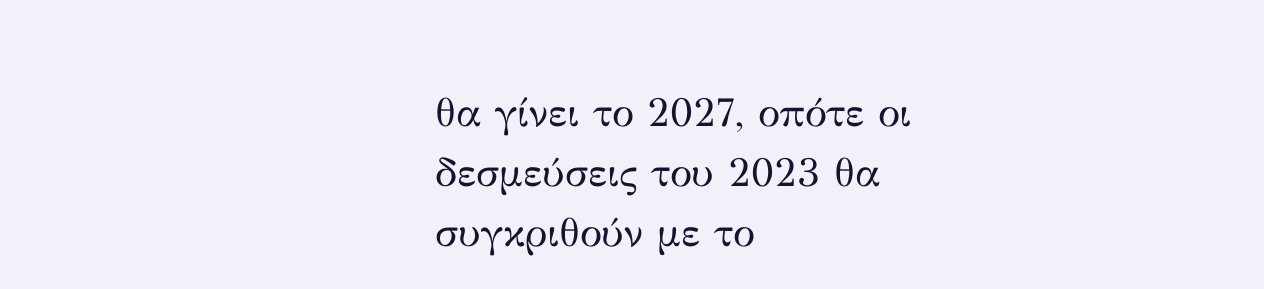θα γίνει το 2027, οπότε οι δεσμεύσεις του 2023 θα συγκριθούν με το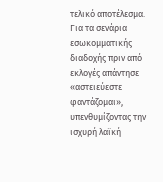τελικό αποτέλεσμα. Για τα σενάρια εσωκομματικής διαδοχής πριν από εκλογές απάντησε «αστειεύεστε φαντάζομαι», υπενθυμίζοντας την ισχυρή λαϊκή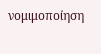νομιμοποίηση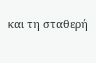και τη σταθερή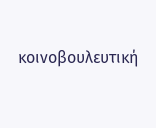κοινοβουλευτική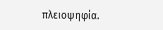πλειοψηφία.